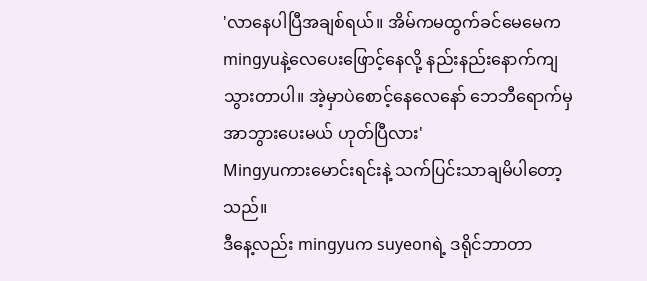'လာနေပါပြီအချစ်ရယ်။ အိမ်ကမထွက်ခင်မေမေက mingyuနဲ့လေပေးဖြောင့်နေလို့ နည်းနည်းနောက်ကျသွားတာပါ။ အဲ့မှာပဲစောင့်နေလေနော် ဘေဘီရောက်မှအာဘွားပေးမယ် ဟုတ်ပြီလား'
Mingyuကားမောင်းရင်းနဲ့ သက်ပြင်းသာချမိပါတော့သည်။
ဒီနေ့လည်း mingyuက suyeonရဲ့ ဒရိုင်ဘာတာ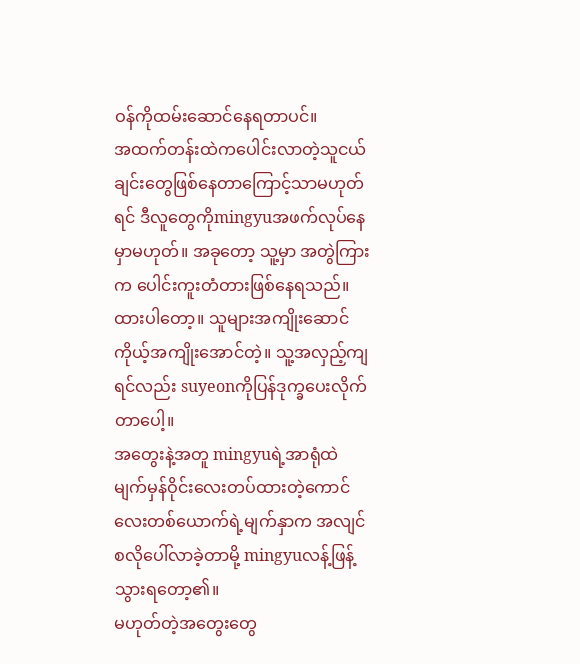ဝန်ကိုထမ်းဆောင်နေရတာပင်။
အထက်တန်းထဲကပေါင်းလာတဲ့သူငယ်ချင်းတွေဖြစ်နေတာကြောင့်သာမဟုတ်ရင် ဒီလူတွေကိုmingyuအဖက်လုပ်နေမှာမဟုတ်။ အခုတော့ သူ့မှာ အတွဲကြားက ပေါင်းကူးတံတားဖြစ်နေရသည်။
ထားပါတော့။ သူများအကျိုးဆောင်ကိုယ့်အကျိုးအောင်တဲ့။ သူ့အလှည့်ကျရင်လည်း suyeonကိုပြန်ဒုက္ခပေးလိုက်တာပေါ့။
အတွေးနဲ့အတူ mingyuရဲ့အာရုံထဲ မျက်မှန်ဝိုင်းလေးတပ်ထားတဲ့ကောင်လေးတစ်ယောက်ရဲ့မျက်နှာက အလျင်စလိုပေါ်လာခဲ့တာမို့ mingyuလန့်ဖြန့်သွားရတော့၏။
မဟုတ်တဲ့အတွေးတွေ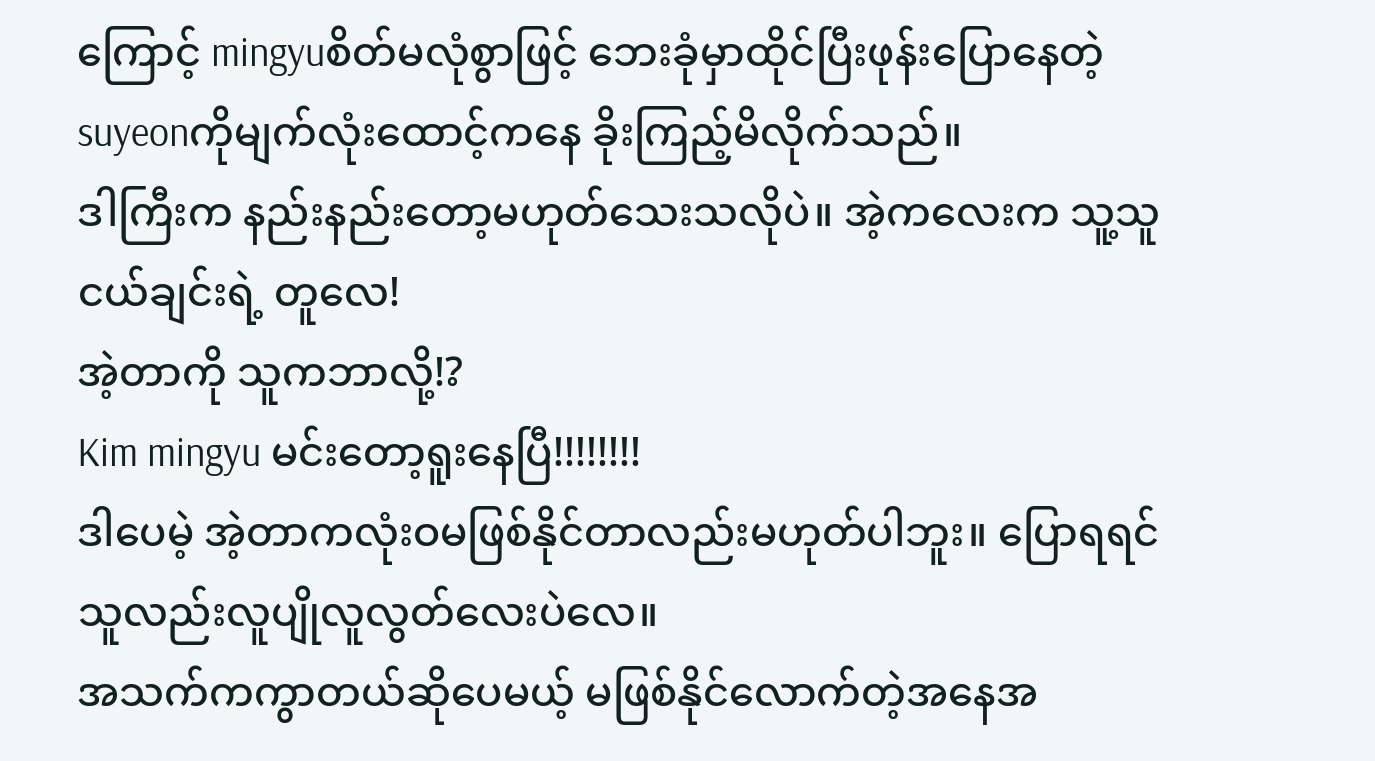ကြောင့် mingyuစိတ်မလုံစွာဖြင့် ဘေးခုံမှာထိုင်ပြီးဖုန်းပြောနေတဲ့ suyeonကိုမျက်လုံးထောင့်ကနေ ခိုးကြည့်မိလိုက်သည်။
ဒါကြီးက နည်းနည်းတော့မဟုတ်သေးသလိုပဲ။ အဲ့ကလေးက သူ့သူငယ်ချင်းရဲ့ တူလေ!
အဲ့တာကို သူကဘာလို့!?
Kim mingyu မင်းတော့ရူးနေပြီ!!!!!!!!
ဒါပေမဲ့ အဲ့တာကလုံးဝမဖြစ်နိုင်တာလည်းမဟုတ်ပါဘူး။ ပြောရရင်သူလည်းလူပျိုလူလွတ်လေးပဲလေ။
အသက်ကကွာတယ်ဆိုပေမယ့် မဖြစ်နိုင်လောက်တဲ့အနေအ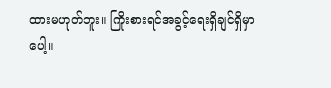ထားမဟုတ်ဘူး။ ကြိုးစားရင်အခွင့်ရေးရှိချင်ရှိမှာပေါ့။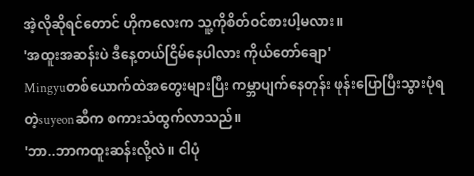အဲ့လိုဆိုရင်တောင် ဟိုကလေးက သူ့ကိုစိတ်ဝင်စားပါ့မလား။
'အထူးအဆန်းပဲ ဒီနေ့တယ်ငြိမ်နေပါလား ကိုယ်တော်ချော'
Mingyuတစ်ယောက်ထဲအတွေးများပြီး ကမ္ဘာပျက်နေတုန်း ဖုန်းပြောပြီးသွားပုံရတဲ့suyeonဆီက စကားသံထွက်လာသည်။
'ဘာ..ဘာကထူးဆန်းလို့လဲ။ ငါပုံ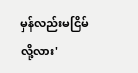မှန်လည်းမငြိမ်လို့လား'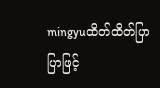mingyuထိတ်ထိတ်ပြာပြာဖြင့်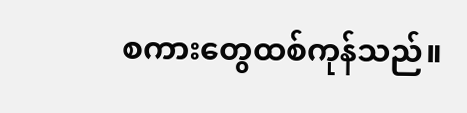စကားတွေထစ်ကုန်သည်။